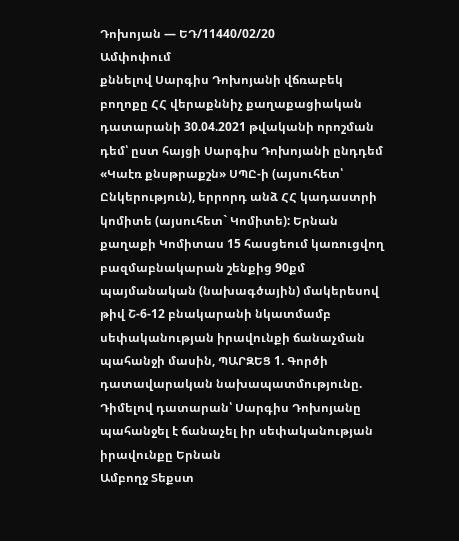Դոխոյան — ԵԴ/11440/02/20
Ամփոփում
քննելով Սարգիս Դոխոյանի վճռաբեկ բողոքը ՀՀ վերաքննիչ քաղաքացիական դատարանի 30.04.2021 թվականի որոշման դեմ՝ ըստ հայցի Սարգիս Դոխոյանի ընդդեմ «Կաէռ քնսթրաքշն» ՍՊԸ-ի (այսուհետ՝ Ընկերություն), երրորդ անձ ՀՀ կադաստրի կոմիտե (այսուհետ` Կոմիտե): Երնան քաղաքի Կոմիտաս 15 հասցեում կառուցվող բազմաբնակարան շենքից 90քմ պայմանական (նախագծային) մակերեսով թիվ Շ-6-12 բնակարանի նկատմամբ սեփականության իրավունքի ճանաչման պահանջի մասին, ՊԱՐԶԵՑ 1. Գործի դատավարական նախապատմությունը. Դիմելով դատարան՝ Սարգիս Դոխոյանը պահանջել է ճանաչել իր սեփականության իրավունքը Երնան
Ամբողջ Տեքստ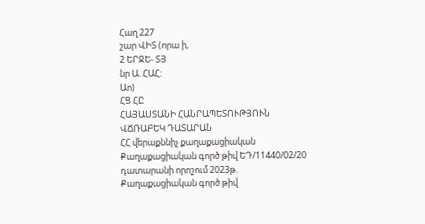Հաղ 227
շար ՎԻՏ (որա ի,
2 ԵՐՋԵ- ՏՅ
նր Ա. ՀԱՀ:
Աո)
ՀՑ ՀԸ
ՀԱՅԱՍՏԱՆԻ ՀԱՆՐԱՊԵՏՈՒԹՅՈՒՆ
ՎՃՌԱԲԵԿ ԴԱՏԱՐԱՆ
ՀՀ վերաքննիչ քաղաքացիական Քաղաքացիական գործ թիվ ԵԴ/11440/02/20 դատարանի որոշում 2023թ.
Քաղաքացիական գործ թիվ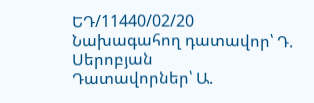ԵԴ/11440/02/20
Նախագահող դատավոր՝ Դ. Սերոբյան
Դատավորներ՝ Ա.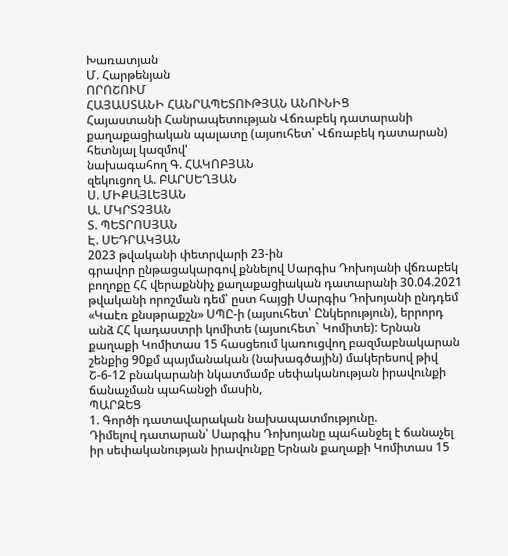Խառատյան
Մ. Հարթենյան
ՈՐՈՇՈՒՄ
ՀԱՅԱՍՏԱՆԻ ՀԱՆՐԱՊԵՏՈՒԹՅԱՆ ԱՆՈՒՆԻՑ
Հայաստանի Հանրապետության Վճռաբեկ դատարանի քաղաքացիական պալատը (այսուհետ՝ Վճռաբեկ դատարան) հետնյալ կազմով'
նախագահող Գ. ՀԱԿՈԲՅԱՆ
զեկուցող Ա. ԲԱՐՍԵՂՅԱՆ
Ս. ՄԻՔԱՅԼԵՅԱՆ
Ա. ՄԿՐՏՉՅԱՆ
Տ. ՊԵՏՐՈՍՅԱՆ
Է. ՍԵԴՐԱԿՅԱՆ
2023 թվականի փետրվարի 23-ին
գրավոր ընթացակարգով քննելով Սարգիս Դոխոյանի վճռաբեկ բողոքը ՀՀ վերաքննիչ քաղաքացիական դատարանի 30.04.2021 թվականի որոշման դեմ՝ ըստ հայցի Սարգիս Դոխոյանի ընդդեմ «Կաէռ քնսթրաքշն» ՍՊԸ-ի (այսուհետ՝ Ընկերություն), երրորդ անձ ՀՀ կադաստրի կոմիտե (այսուհետ` Կոմիտե): Երնան քաղաքի Կոմիտաս 15 հասցեում կառուցվող բազմաբնակարան շենքից 90քմ պայմանական (նախագծային) մակերեսով թիվ Շ-6-12 բնակարանի նկատմամբ սեփականության իրավունքի ճանաչման պահանջի մասին,
ՊԱՐԶԵՑ
1. Գործի դատավարական նախապատմությունը.
Դիմելով դատարան՝ Սարգիս Դոխոյանը պահանջել է ճանաչել իր սեփականության իրավունքը Երնան քաղաքի Կոմիտաս 15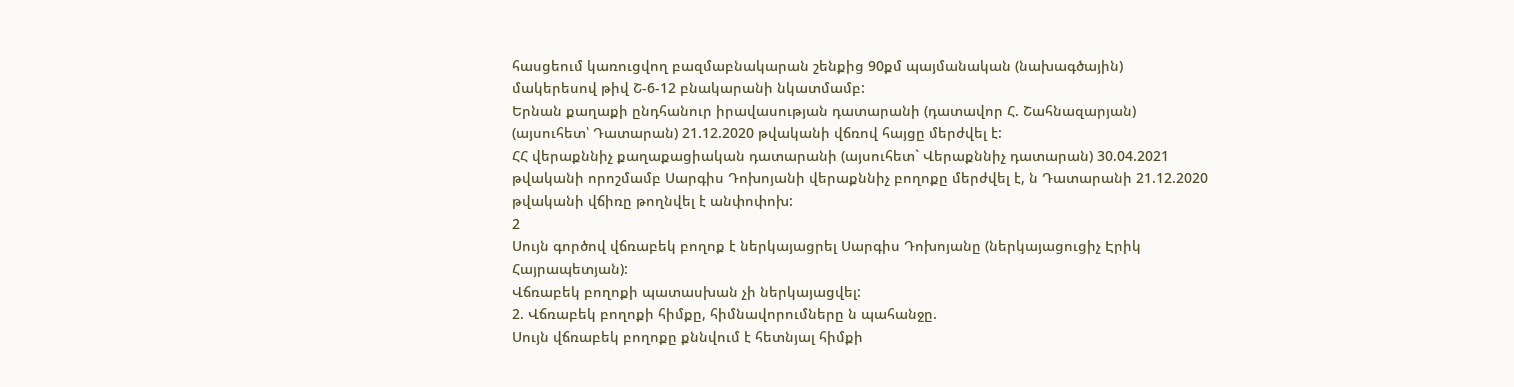հասցեում կառուցվող բազմաբնակարան շենքից 90քմ պայմանական (նախագծային) մակերեսով թիվ Շ-6-12 բնակարանի նկատմամբ:
Երնան քաղաքի ընդհանուր իրավասության դատարանի (դատավոր Հ. Շահնազարյան) (այսուհետ՝ Դատարան) 21.12.2020 թվականի վճռով հայցը մերժվել է:
ՀՀ վերաքննիչ քաղաքացիական դատարանի (այսուհետ` Վերաքննիչ դատարան) 30.04.2021 թվականի որոշմամբ Սարգիս Դոխոյանի վերաքննիչ բողոքը մերժվել է, ն Դատարանի 21.12.2020 թվականի վճիռը թողնվել է անփոփոխ:
2
Սույն գործով վճռաբեկ բողոք է ներկայացրել Սարգիս Դոխոյանը (ներկայացուցիչ Էրիկ Հայրապետյան):
Վճռաբեկ բողոքի պատասխան չի ներկայացվել:
2. Վճռաբեկ բողոքի հիմքը, հիմնավորումները ն պահանջը.
Սույն վճռաբեկ բողոքը քննվում է հետնյալ հիմքի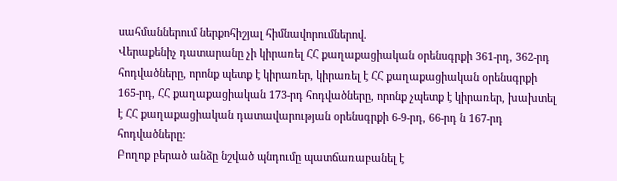սահմաններում ներքոհիշյալ հիմնավորումներով.
Վերաքենիչ դատարանը չի կիրառել ՀՀ քաղաքացիական օրենսգրքի 361-րդ, 362-րդ հոդվածները, որոնք պետք է կիրառեր, կիրառել է ՀՀ քաղաքացիական օրենսգրքի 165-րդ, ՀՀ քաղաքացիական 173-րդ հոդվածները, որոնք չպետք է կիրառեր, խախտել է ՀՀ քաղաքացիական դատավարության օրենսգրքի 6-9-րդ, 66-րդ ն 167-րդ հոդվածները:
Բողոք բերած անձը նշված պնդումը պատճառաբանել է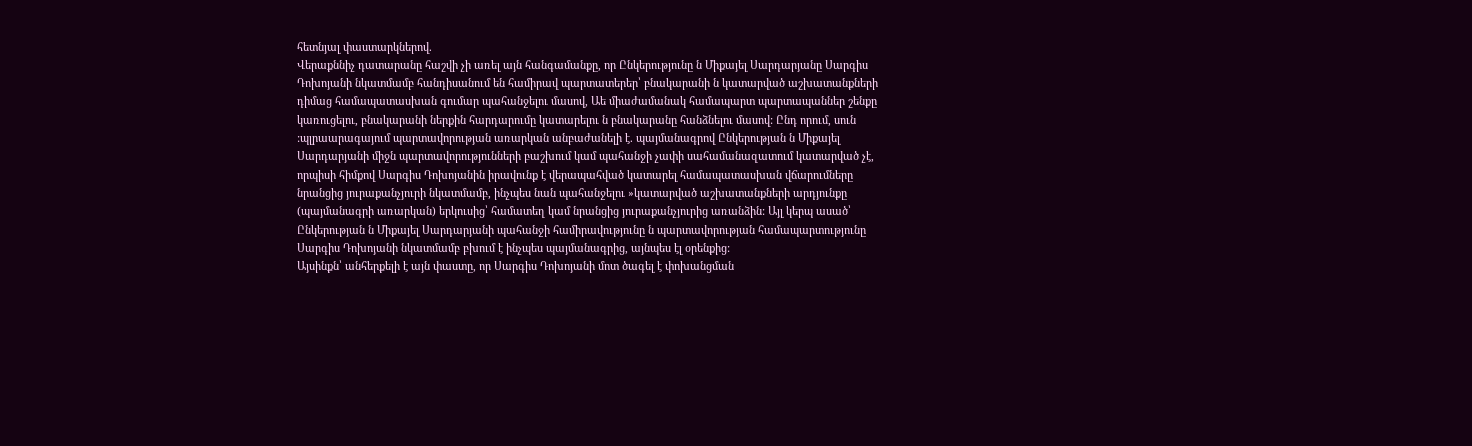հետնյալ փաստարկներով.
Վերաքննիչ դատարանը հաշվի չի առել այն հանգամանքը, որ Ընկերությունը ն Միքայել Սարդարյանը Սարգիս Դոխոյանի նկատմամբ հանդիսանում են համիրավ պարտատերեր՝ բնակարանի ն կատարված աշխատանքների դիմաց համապատասխան գումար պահանջելու մասով, Աե միաժամանակ համապարտ պարտապաններ շենքը կառուցելու, բնակարանի ներքին հարդարումը կատարելու ն բնակարանը հանձնելու մասով: Ընդ որում, սուն :պլրաարագայում պարտավորության առարկան անբաժանելի է. պայմանագրով Ընկերության ն Միքայել Սարդարյանի միջն պարտավորությունների բաշխում կամ պահանջի չափի սահամանազատում կատարված չէ, որպիսի հիմքով Սարգիս Դոխոյանին իրավունք է վերապահված կատարել համապատասխան վճարումները նրանցից յուրաքանչյուրի նկատմամբ, ինչպես նան պահանջելու »կատարված աշխատանքների արդյունքը (պայմանագրի առարկան) երկուսից՝ համատեղ կամ նրանցից յուրաքանչյուրից առանձին: Այլ կերպ ասած՝ Ընկերության ն Միքայել Սարդարյանի պահանջի համիրավությունը ն պարտավորության համապարտությունը Սարգիս Դոխոյանի նկատմամբ բխում է ինչպես պայմանագրից, այնպես էլ օրենքից:
Այսինքն՝ անհերքելի է այն փաստը, որ Սարգիս Դոխոյանի մոտ ծագել է փոխանցման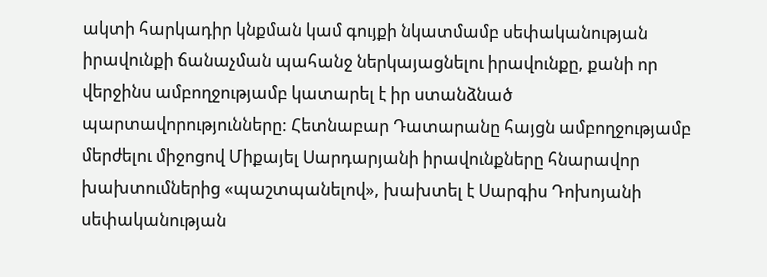ակտի հարկադիր կնքման կամ գույքի նկատմամբ սեփականության իրավունքի ճանաչման պահանջ ներկայացնելու իրավունքը, քանի որ վերջինս ամբողջությամբ կատարել է իր ստանձնած պարտավորությունները: Հետնաբար Դատարանը հայցն ամբողջությամբ մերժելու միջոցով Միքայել Սարդարյանի իրավունքները հնարավոր խախտումներից «պաշտպանելով», խախտել է Սարգիս Դոխոյանի սեփականության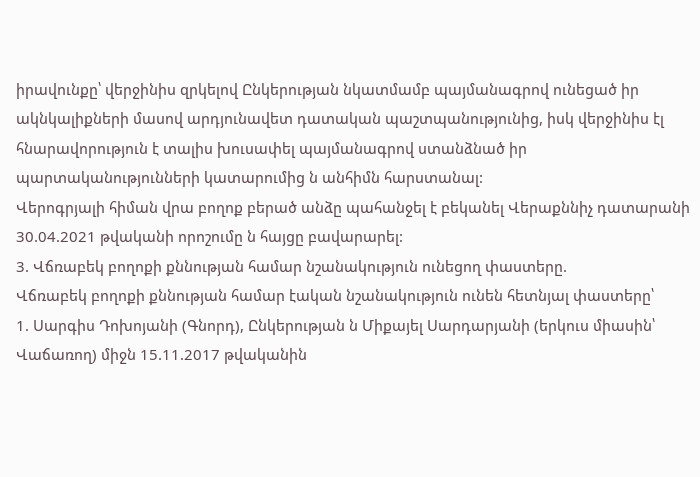իրավունքը՝ վերջինիս զրկելով Ընկերության նկատմամբ պայմանագրով ունեցած իր ակնկալիքների մասով արդյունավետ դատական պաշտպանությունից, իսկ վերջինիս էլ հնարավորություն է տալիս խուսափել պայմանագրով ստանձնած իր պարտականությունների կատարումից ն անհիմն հարստանալ:
Վերոգրյալի հիման վրա բողոք բերած անձը պահանջել է բեկանել Վերաքննիչ դատարանի 30.04.2021 թվականի որոշումը ն հայցը բավարարել:
3. Վճռաբեկ բողոքի քննության համար նշանակություն ունեցող փաստերը.
Վճռաբեկ բողոքի քննության համար էական նշանակություն ունեն հետնյալ փաստերը՝
1. Սարգիս Դոխոյանի (Գնորդ), Ընկերության ն Միքայել Սարդարյանի (երկուս միասին՝ Վաճառող) միջն 15.11.2017 թվականին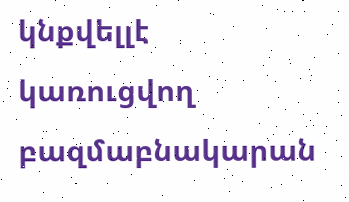կնքվելլէ կառուցվող բազմաբնակարան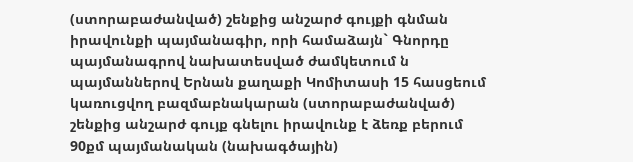(ստորաբաժանված) շենքից անշարժ գույքի գնման իրավունքի պայմանագիր, որի համաձայն` Գնորդը պայմանագրով նախատեսված ժամկետում ն պայմաններով Երնան քաղաքի Կոմիտասի 15 հասցեում կառուցվող բազմաբնակարան (ստորաբաժանված) շենքից անշարժ գույք գնելու իրավունք է ձեռք բերում 90քմ պայմանական (նախագծային)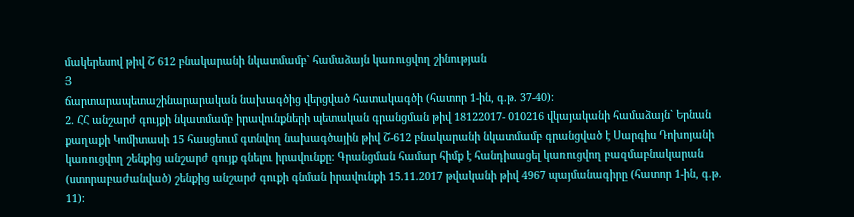մակերեսով թիվ Շ 612 բնակարանի նկատմամբ` համաձայն կառուցվող շինության
Յ
ճարտարապետաշինարարական նախագծից վերցված հատակագծի (հատոր 1-ին, գ.թ. 37-40):
2. ՀՀ անշարժ գույքի նկատմամբ իրավունքների պետական գրանցման թիվ 18122017- 010216 վկայականի համաձայն` Երնան քաղաքի Կոմիտասի 15 հասցեում գտնվող նախագծային թիվ Շ-612 բնակարանի նկատմամբ գրանցված է Սարգիս Դոխոյանի կառուցվող շենքից անշարժ գույք գնելու իրավունքը: Գրանցման համար հիմք է հանդիսացել կառուցվող բազմաբնակարան (ստորաբաժանված) շենքից անշարժ գուքի գնման իրավունքի 15.11.2017 թվականի թիվ 4967 պայմանագիրը (հատոր 1-ին, գ.թ. 11):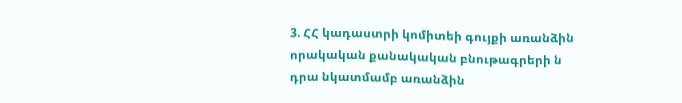3. ՀՀ կադաստրի կոմիտեի գույքի առանձին որակական քանակական բնութագրերի ն դրա նկատմամբ առանձին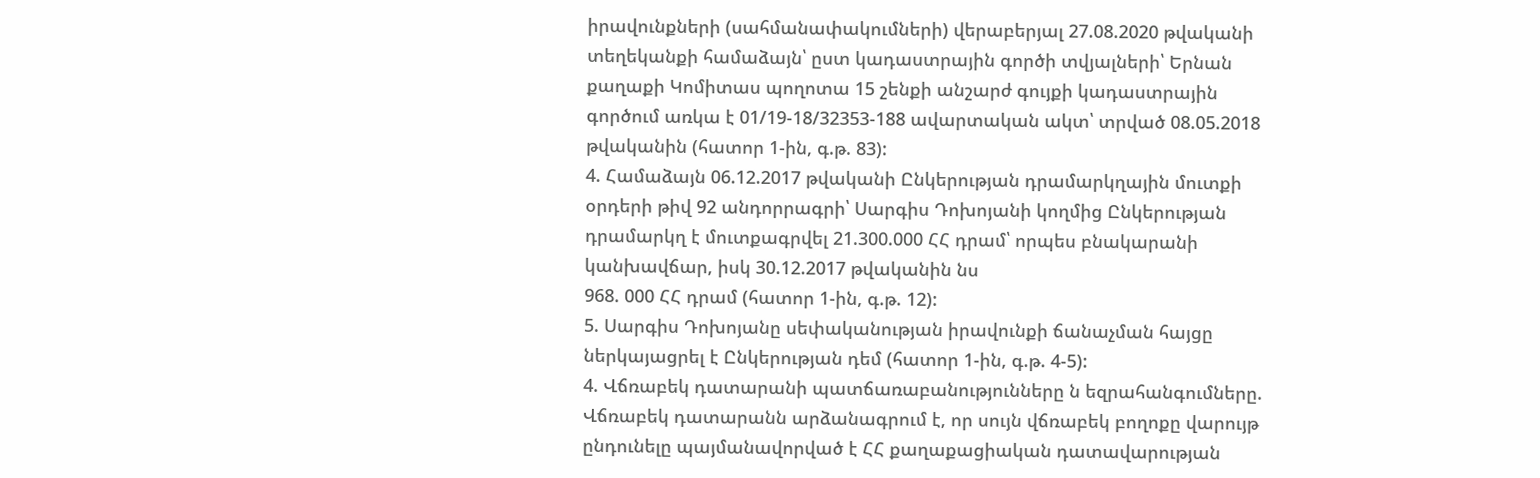իրավունքների (սահմանափակումների) վերաբերյալ 27.08.2020 թվականի տեղեկանքի համաձայն՝ ըստ կադաստրային գործի տվյալների՝ Երնան քաղաքի Կոմիտաս պողոտա 15 շենքի անշարժ գույքի կադաստրային գործում առկա է 01/19-18/32353-188 ավարտական ակտ՝ տրված 08.05.2018 թվականին (հատոր 1-ին, գ.թ. 83):
4. Համաձայն 06.12.2017 թվականի Ընկերության դրամարկղային մուտքի օրդերի թիվ 92 անդորրագրի՝ Սարգիս Դոխոյանի կողմից Ընկերության դրամարկղ է մուտքագրվել 21.300.000 ՀՀ դրամ՝ որպես բնակարանի կանխավճար, իսկ 30.12.2017 թվականին նս
968. 000 ՀՀ դրամ (հատոր 1-ին, գ.թ. 12):
5. Սարգիս Դոխոյանը սեփականության իրավունքի ճանաչման հայցը ներկայացրել է Ընկերության դեմ (հատոր 1-ին, գ.թ. 4-5):
4. Վճռաբեկ դատարանի պատճառաբանությունները ն եզրահանգումները.
Վճռաբեկ դատարանն արձանագրում է, որ սույն վճռաբեկ բողոքը վարույթ ընդունելը պայմանավորված է ՀՀ քաղաքացիական դատավարության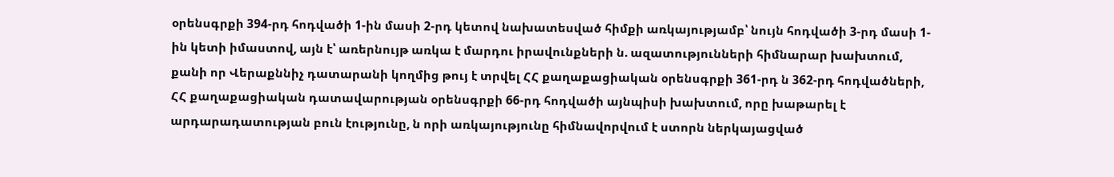օրենսգրքի 394-րդ հոդվածի 1-ին մասի 2-րդ կետով նախատեսված հիմքի առկայությամբ՝ նույն հոդվածի 3-րդ մասի 1-ին կետի իմաստով, այն է՝ առերնույթ առկա է մարդու իրավունքների ն. ազատությունների հիմնարար խախտում, քանի որ Վերաքննիչ դատարանի կողմից թույ է տրվել ՀՀ քաղաքացիական օրենսգրքի 361-րդ ն 362-րդ հոդվածների, ՀՀ քաղաքացիական դատավարության օրենսգրքի 66-րդ հոդվածի այնպիսի խախտում, որը խաթարել է արդարադատության բուն էությունը, ն որի առկայությունը հիմնավորվում է ստորն ներկայացված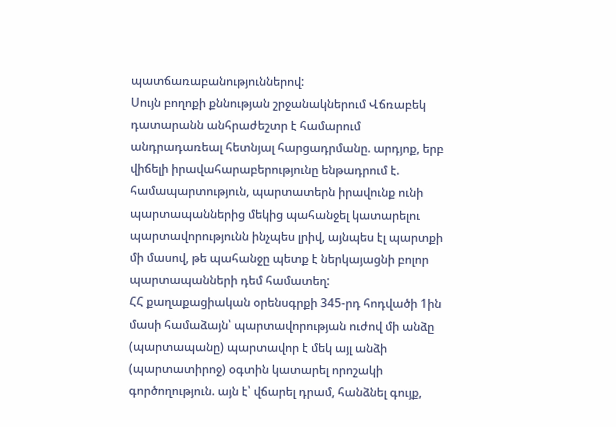պատճառաբանություններով:
Սույն բողոքի քննության շրջանակներում Վճռաբեկ դատարանն անհրաժեշտր է համարում անդրադառեալ հետնյալ հարցադրմանը. արդյոք, երբ վիճելի իրավահարաբերությունը ենթադրում է. համապարտություն, պարտատերն իրավունք ունի պարտապաններից մեկից պահանջել կատարելու պարտավորությունն ինչպես լրիվ, այնպես էլ պարտքի մի մասով, թե պահանջը պետք է ներկայացնի բոլոր պարտապանների դեմ համատեղ:
ՀՀ քաղաքացիական օրենսգրքի 345-րդ հոդվածի 1ին մասի համաձայն՝ պարտավորության ուժով մի անձը (պարտապանը) պարտավոր է մեկ այլ անձի (պարտատիրոջ) օգտին կատարել որոշակի գործողություն. այն է՝ վճարել դրամ, հանձնել գույք,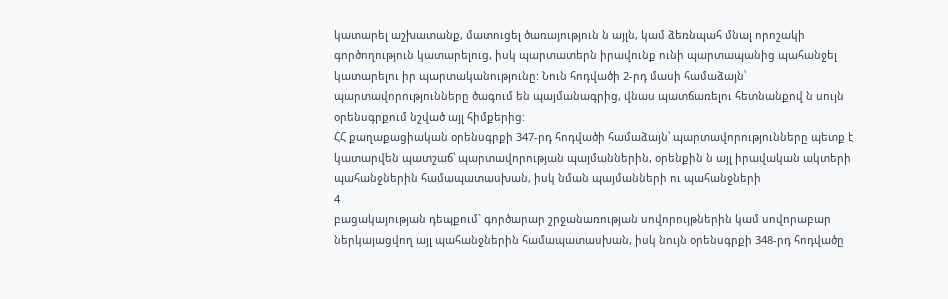կատարել աշխատանք, մատուցել ծառայություն ն այլն, կամ ձեռնպահ մնալ որոշակի գործողություն կատարելուց, իսկ պարտատերն իրավունք ունի պարտապանից պահանջել կատարելու իր պարտականությունը: Նուն հոդվածի 2-րդ մասի համաձայն՝ պարտավորությունները ծագում են պայմանագրից, վնաս պատճառելու հետնանքով ն սույն օրենսգրքում նշված այլ հիմքերից:
ՀՀ քաղաքացիական օրենսգրքի 347-րդ հոդվածի համաձայն՝ պարտավորությունները պետք է կատարվեն պատշաճ՝ պարտավորության պայմաններին, օրենքին ն այլ իրավական ակտերի պահանջներին համապատասխան, իսկ նման պայմանների ու պահանջների
4
բացակայության դեպքում` գործարար շրջանառության սովորույթներին կամ սովորաբար ներկայացվող այլ պահանջներին համապատասխան, իսկ նույն օրենսգրքի 348-րդ հոդվածը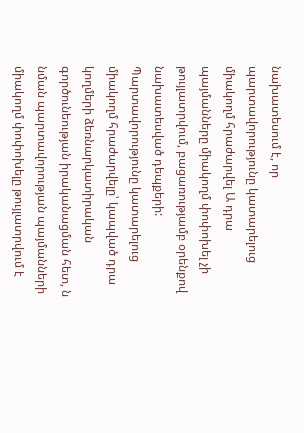նախատեսում է, որ պարտավորությունը կատարելուց միակողմ հրաժարվել Ա դրա պայմանները միակողմ փոփոխել չի թույլատրվում, բացառությամբ օրենքով նախատեսված դեպքերի: Պարտավորությունը կատարելուց միակողմ հրաժարվելը՝ կապված դրա կողմերի ձեռնարկատիրական գործունեության իրականացման հետ, ն նման պարտավորության պայմանների միակողմ փոփոխելը թույլատրվում է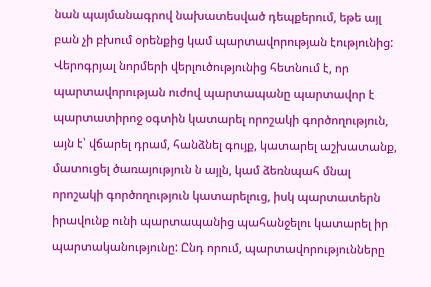նան պայմանագրով նախատեսված դեպքերում, եթե այլ բան չի բխում օրենքից կամ պարտավորության էությունից:
Վերոգրյալ նորմերի վերլուծությունից հետնում է, որ պարտավորության ուժով պարտապանը պարտավոր է պարտատիրոջ օգտին կատարել որոշակի գործողություն, այն է՝ վճարել դրամ, հանձնել գույք, կատարել աշխատանք, մատուցել ծառայություն ն այլն, կամ ձեռնպահ մնալ որոշակի գործողություն կատարելուց, իսկ պարտատերն իրավունք ունի պարտապանից պահանջելու կատարել իր պարտականությունը: Ընդ որում, պարտավորությունները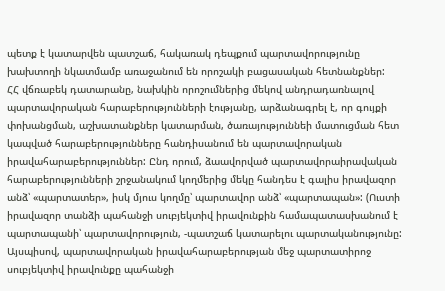պետք է կատարվեն պատշաճ, հակառակ դեպքում պարտավորությունը խախտողի նկատմամբ առաջանում են որոշակի բացասական հետնանքներ:
ՀՀ վճռաբեկ դատարանը, նախկին որոշումներից մեկով անդրադառնալով պարտավորական հարաբերությունների էությանը, արձանագրել է, որ գույքի փոխանցման, աշխատանքներ կատարման, ծառայություննեի մատուցման հետ կապված հարաբերությունները հանդիսանում են պարտավորական իրավահարաբերություններ: Ընդ որում, ձաավորված պարտավորաիրավական հարաբերությունների շրջանակում կողմերից մեկը հանդես է գալիս իրավազոր անձ՝ «պարտատեր», իսկ մյուս կողմը՝ պարտավոր անձ՝ «պարտապան»: (Ուստի իրավազոր տանձի պահանջի սուբյեկտիվ իրավունքին համապատասխանում է պարտապանի՝ պարտավորություն, -պատշաճ կատարելու պարտականությունը: Այսպիսով, պարտավորական իրավահարաբերության մեջ պարտատիրոջ սուբյեկտիվ իրավունքը պահանջի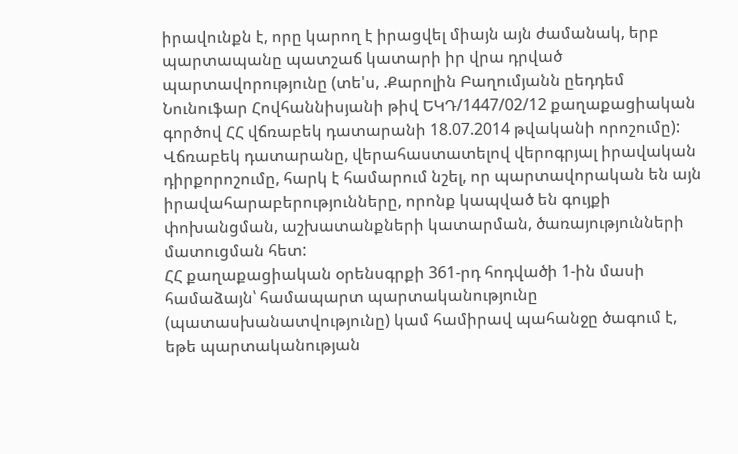իրավունքն է, որը կարող է իրացվել միայն այն ժամանակ, երբ պարտապանը պատշաճ կատարի իր վրա դրված պարտավորությունը (տե'ս, .Քարոլին Բաղումյանն ըեդդեմ Նունուֆար Հովհաննիսյանի թիվ ԵԿԴ/1447/02/12 քաղաքացիական գործով ՀՀ վճռաբեկ դատարանի 18.07.2014 թվականի որոշումը):
Վճռաբեկ դատարանը, վերահաստատելով վերոգրյալ իրավական դիրքորոշումը, հարկ է համարում նշել, որ պարտավորական են այն իրավահարաբերությունները, որոնք կապված են գույքի փոխանցման, աշխատանքների կատարման, ծառայությունների մատուցման հետ:
ՀՀ քաղաքացիական օրենսգրքի 361-րդ հոդվածի 1-ին մասի համաձայն՝ համապարտ պարտականությունը (պատասխանատվությունը) կամ համիրավ պահանջը ծագում է, եթե պարտականության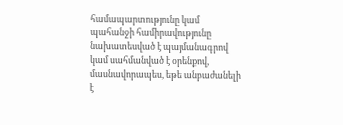համապարտությունը կամ պահանջի համիրավությունը նախատեսված է պայմանագրով կամ սահմանված է օրենքով, մասնավորապես, եթե անբաժանելի է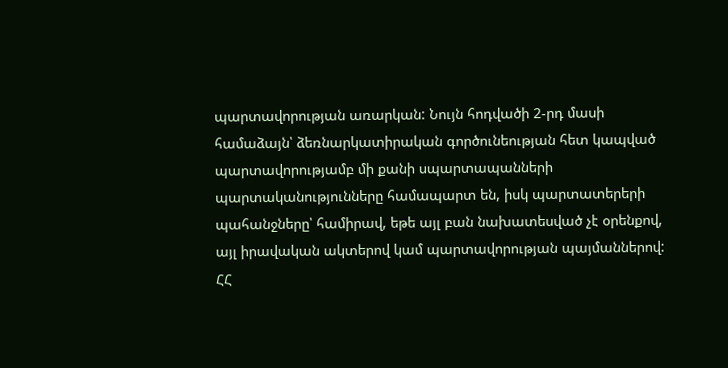պարտավորության առարկան: Նույն հոդվածի 2-րդ մասի համաձայն՝ ձեռնարկատիրական գործունեության հետ կապված պարտավորությամբ մի քանի սպարտապանների պարտականությունները համապարտ են, իսկ պարտատերերի պահանջները՝ համիրավ, եթե այլ բան նախատեսված չէ օրենքով, այլ իրավական ակտերով կամ պարտավորության պայմաններով:
ՀՀ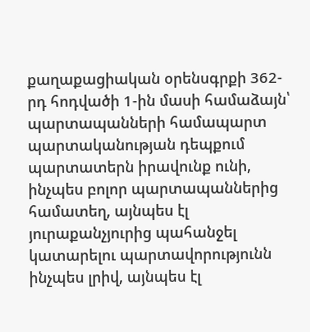քաղաքացիական օրենսգրքի 362-րդ հոդվածի 1-ին մասի համաձայն՝ պարտապանների համապարտ պարտականության դեպքում պարտատերն իրավունք ունի, ինչպես բոլոր պարտապաններից համատեղ, այնպես էլ յուրաքանչյուրից պահանջել կատարելու պարտավորությունն ինչպես լրիվ, այնպես էլ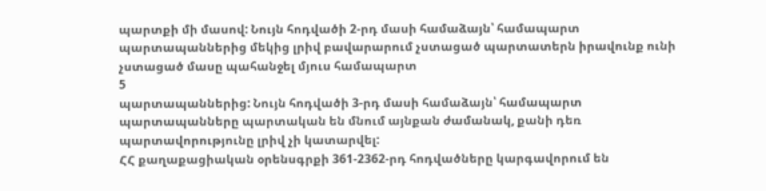պարտքի մի մասով: Նույն հոդվածի 2-րդ մասի համաձայն՝ համապարտ պարտապաններից մեկից լրիվ բավարարում չստացած պարտատերն իրավունք ունի չստացած մասը պահանջել մյուս համապարտ
5
պարտապաններից: Նույն հոդվածի 3-րդ մասի համաձայն՝ համապարտ պարտապանները պարտական են մնում այնքան ժամանակ, քանի դեռ պարտավորությունը լրիվ չի կատարվել:
ՀՀ քաղաքացիական օրենսգրքի 361-2362-րդ հոդվածները կարգավորում են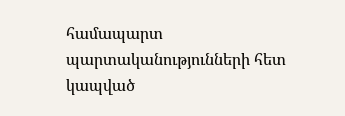համապարտ պարտականությունների հետ կապված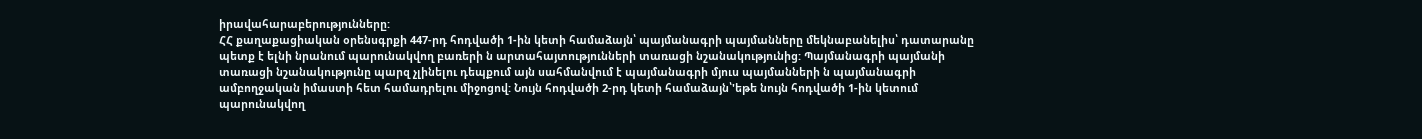իրավահարաբերությունները:
ՀՀ քաղաքացիական օրենսգրքի 447-րդ հոդվածի 1-ին կետի համաձայն՝ պայմանագրի պայմանները մեկնաբանելիս՝ դատարանը պետք է ելնի նրանում պարունակվող բառերի ն արտահայտությունների տառացի նշանակությունից: Պայմանագրի պայմանի տառացի նշանակությունը պարզ չլինելու դեպքում այն սահմանվում է պայմանագրի մյուս պայմանների ն պայմանագրի ամբողջական իմաստի հետ համադրելու միջոցով: Նույն հոդվածի 2-րդ կետի համաձայն՝'եթե նույն հոդվածի 1-ին կետում պարունակվող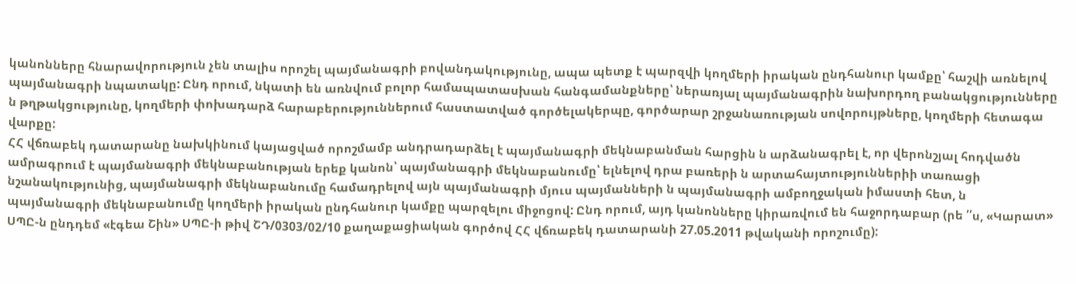կանոնները հնարավորություն չեն տալիս որոշել պայմանագրի բովանդակությունը, ապա պետք է պարզվի կողմերի իրական ընդհանուր կամքը՝ հաշվի առնելով պայմանագրի նպատակը: Ընդ որում, նկատի են առնվում բոլոր համապատասխան հանգամանքները՝ ներառյալ պայմանագրին նախորդող բանակցությունները ն թղթակցությունը, կողմերի փոխադարձ հարաբերություններում հաստատված գործելակերպը, գործարար շրջանառության սովորույթները, կողմերի հետագա վարքը:
ՀՀ վճռաբեկ դատարանը նախկինում կայացված որոշմամբ անդրադարձել է պայմանագրի մեկնաբանման հարցին ն արձանագրել է, որ վերոնշյալ հոդվածն ամրագրում է պայմանագրի մեկնաբանության երեք կանոն՝ պայմանագրի մեկնաբանումը՝ ելնելով դրա բառերի ն արտահայտություններիի տառացի նշանակությունից, պայմանագրի մեկնաբանումը համադրելով այն պայմանագրի մյուս պայմանների ն պայմանագրի ամբողջական իմաստի հետ, ն պայմանագրի մեկնաբանումը կողմերի իրական ընդհանուր կամքը պարզելու միջոցով: Ընդ որում, այդ կանոնները կիրառվում են հաջորդաբար (րե ՛՛ս, «Կարատ» ՍՊԸ-ն ընդդեմ «էգեա Շին» ՍՊԸ-ի թիվ ՇԴ/0303/02/10 քաղաքացիական գործով ՀՀ վճռաբեկ դատարանի 27.05.2011 թվականի որոշումը):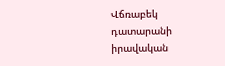Վճռաբեկ դատարանի իրավական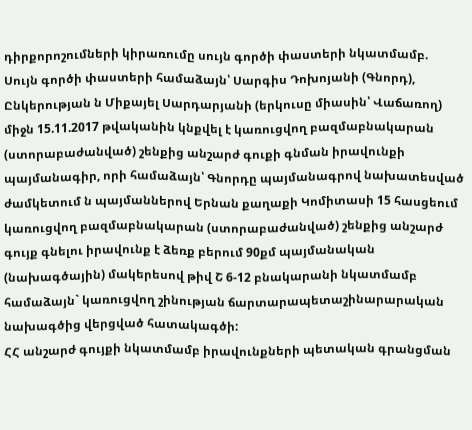դիրքորոշումների կիրառումը սույն գործի փաստերի նկատմամբ.
Սույն գործի փաստերի համաձայն՝ Սարգիս Դոխոյանի (Գնորդ), Ընկերության ն Միքայել Սարդարյանի (երկուսը միասին՝ Վաճառող) միջն 15.11.2017 թվականին կնքվել է կառուցվող բազմաբնակարան (ստորաբաժանված) շենքից անշարժ գուքի գնման իրավունքի պայմանագիր, որի համաձայն՝ Գնորդը պայմանագրով նախատեսված ժամկետում ն պայմաններով Երնան քաղաքի Կոմիտասի 15 հասցեում կառուցվող բազմաբնակարան (ստորաբաժանված) շենքից անշարժ գույք գնելու իրավունք է ձեռք բերում 90քմ պայմանական (նախագծային) մակերեսով թիվ Շ 6-12 բնակարանի նկատմամբ համաձայն` կառուցվող շինության ճարտարապետաշինարարական նախագծից վերցված հատակագծի:
ՀՀ անշարժ գույքի նկատմամբ իրավունքների պետական գրանցման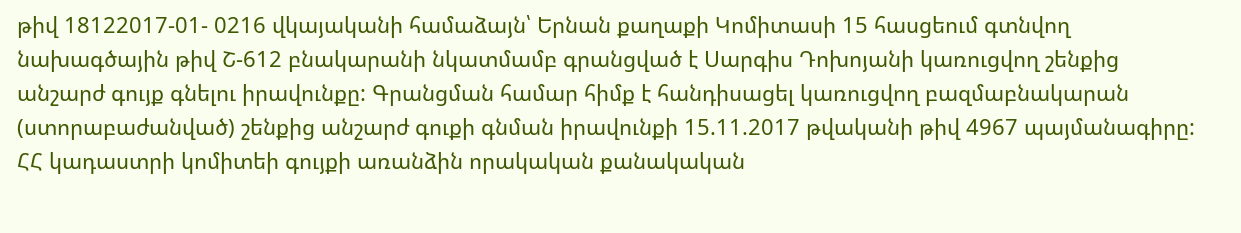թիվ 18122017-01- 0216 վկայականի համաձայն՝ Երնան քաղաքի Կոմիտասի 15 հասցեում գտնվող նախագծային թիվ Շ-612 բնակարանի նկատմամբ գրանցված է Սարգիս Դոխոյանի կառուցվող շենքից անշարժ գույք գնելու իրավունքը: Գրանցման համար հիմք է հանդիսացել կառուցվող բազմաբնակարան (ստորաբաժանված) շենքից անշարժ գուքի գնման իրավունքի 15.11.2017 թվականի թիվ 4967 պայմանագիրը:
ՀՀ կադաստրի կոմիտեի գույքի առանձին որակական քանակական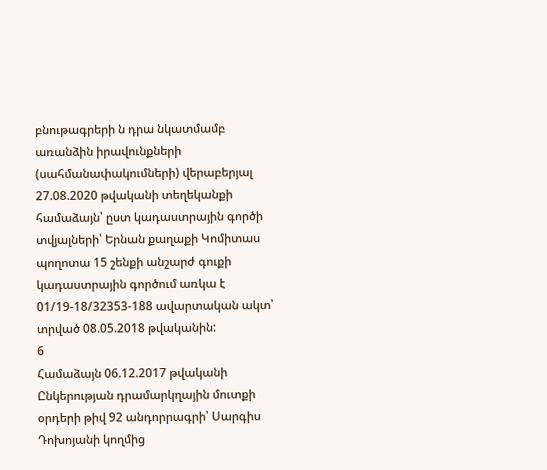բնութագրերի ն դրա նկատմամբ առանձին իրավունքների (սահմանափակումների) վերաբերյալ 27.08.2020 թվականի տեղեկանքի համաձայն՝ ըստ կադաստրային գործի տվյալների՝ Երնան քաղաքի Կոմիտաս պողոտա 15 շենքի անշարժ գուքի կադաստրային գործում առկա է 01/19-18/32353-188 ավարտական ակտ՝ տրված 08.05.2018 թվականին:
6
Համաձայն 06.12.2017 թվականի Ընկերության դրամարկղային մուտքի օրդերի թիվ 92 անդորրագրի՝ Սարգիս Դոխոյանի կողմից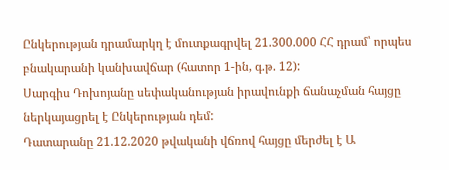Ընկերության դրամարկղ է մուտքագրվել 21.300.000 ՀՀ դրամ՝ որպես բնակարանի կանխավճար (հատոր 1-ին, գ.թ. 12):
Սարգիս Դոխոյանը սեփականության իրավունքի ճանաչման հայցը ներկայացրել է Ընկերության դեմ:
Դատարանը 21.12.2020 թվականի վճռով հայցը մերժել է Ա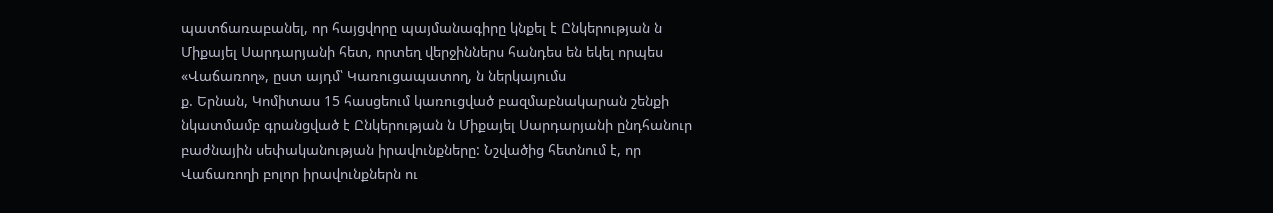պատճառաբանել, որ հայցվորը պայմանագիրը կնքել է Ընկերության ն Միքայել Սարդարյանի հետ, որտեղ վերջիններս հանդես են եկել որպես «Վաճառող», ըստ այդմ՝ Կառուցապատող, ն ներկայումս
ք. Երնան, Կոմիտաս 15 հասցեում կառուցված բազմաբնակարան շենքի նկատմամբ գրանցված է Ընկերության ն Միքայել Սարդարյանի ընդհանուր բաժնային սեփականության իրավունքները: Նշվածից հետնում է, որ Վաճառողի բոլոր իրավունքներն ու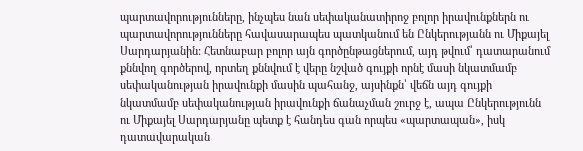պարտավորությունները, ինչպես նան սեփականատիրոջ բոլոր իրավունքներն ու պարտավորությունները հավասարապես պատկանում են Ընկերությանն ու Միքայել Սարդարյանին: Հետնաբար բոլոր այն գործընթացներում, այդ թվում՝ դատարանում քննվող գործերով, որտեղ քննվում է վերը նշված գույքի որնէ մասի նկատմամբ սեփականության իրավունքի մասին պահանջ, այսինքն՝ վեճն այդ գույքի նկատմամբ սեփականության իրավունքի ճանաչման շուրջ է, ապա Ընկերությունն ու Միքայել Սարդարյանը պետք է հանդես գան որպես «պարտապան», իսկ դատավարական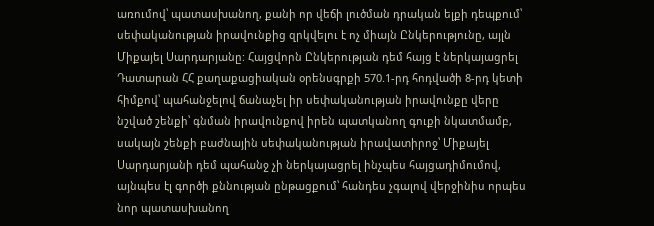առումով՝ պատասխանող, քանի որ վեճի լուծման դրական ելքի դեպքում՝ սեփականության իրավունքից զրկվելու է ոչ միայն Ընկերությունը, այլն Միքայել Սարդարյանը: Հայցվորն Ընկերության դեմ հայց է ներկայացրել Դատարան ՀՀ քաղաքացիական օրենսգրքի 570.1-րդ հոդվածի 8-րդ կետի հիմքով՝ պահանջելով ճանաչել իր սեփականության իրավունքը վերը նշված շենքի՝ գնման իրավունքով իրեն պատկանող գուքի նկատմամբ, սակայն շենքի բաժնային սեփականության իրավատիրոջ՝ Միքայել Սարդարյանի դեմ պահանջ չի ներկայացրել ինչպես հայցադիմումով, այնպես էլ գործի քննության ընթացքում՝ հանդես չգալով վերջինիս որպես նոր պատասխանող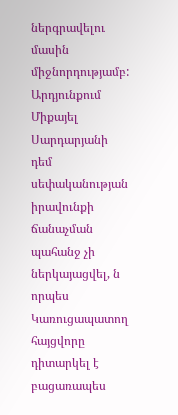ներգրավելու մասին միջնորդությամբ: Արդյունքում Միքայել Սարդարյանի դեմ սեփականության իրավունքի ճանաչման պահանջ չի ներկայացվել, ն որպես Կառուցապատող հայցվորը դիտարկել է բացառապես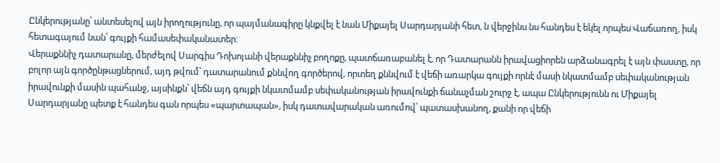Ընկերությանը՝ անտեսելով այն իրողությունը, որ պայմանագիրը կնքվել է նան Միքայել Սարդարյանի հետ, ն վերջինս նս հանդես է եկել որպես Վաճառող, իսկ հետագայում նան՝ գույքի համասեփականատեր:
Վերաքննիչ դատարանը, մերժելով Սարգիս Դոխոյանի վերաքննիչ բողոքը, պատճառաբանել է, որ Դատարանն իրավացիորեն արձանագրել է այն փաստը, որ բոլոր այն գործընթացներում, այդ թվում՝ դատարանում քննվող գործերով, որտեղ քննվում է վեճի առարկա գույքի որնէ մասի նկատմամբ սեփականության իրավունքի մասին պահանջ, այսինքն՝ վեճն այդ գույքի նկատմամբ սեփականության իրավունքի ճանաչման շուրջ է, ապա Ընկերությունն ու Միքայել Սարդարյանը պետք է հանդես գան որպես «պարտապան», իսկ դատավարական առումով՝ պատասխանող, քանի որ վեճի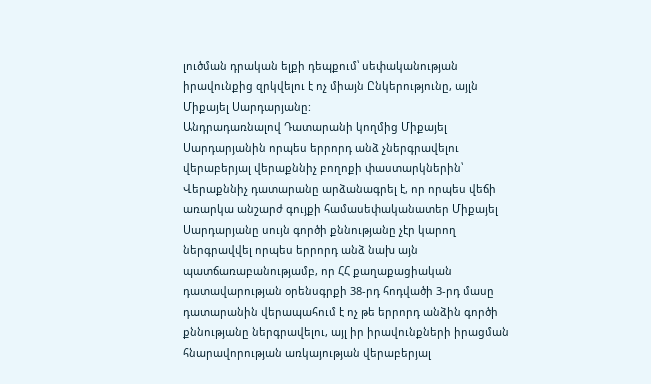լուծման դրական ելքի դեպքում՝ սեփականության իրավունքից զրկվելու է ոչ միայն Ընկերությունը, այլն Միքայել Սարդարյանը:
Անդրադառնալով Դատարանի կողմից Միքայել Սարդարյանին որպես երրորդ անձ չներգրավելու վերաբերյալ վերաքննիչ բողոքի փաստարկներին՝ Վերաքննիչ դատարանը արձանագրել է, որ որպես վեճի առարկա անշարժ գույքի համասեփականատեր Միքայել Սարդարյանը սույն գործի քննությանը չէր կարող ներգրավվել որպես երրորդ անձ նախ այն պատճառաբանությամբ, որ ՀՀ քաղաքացիական դատավարության օրենսգրքի 38-րդ հոդվածի 3-րդ մասը դատարանին վերապահում է ոչ թե երրորդ անձին գործի քննությանը ներգրավելու, այլ իր իրավունքների իրացման հնարավորության առկայության վերաբերյալ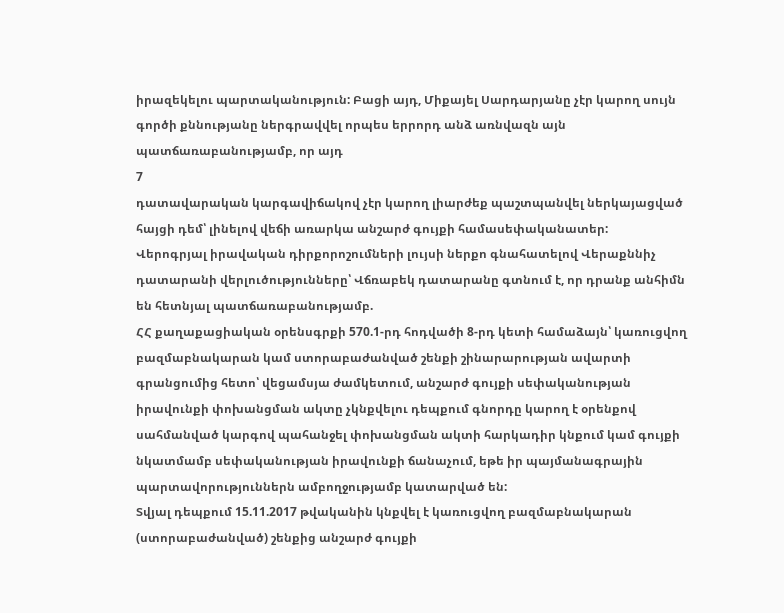իրազեկելու պարտականություն: Բացի այդ, Միքայել Սարդարյանը չէր կարող սույն գործի քննությանը ներգրավվել որպես երրորդ անձ առնվազն այն պատճառաբանությամբ, որ այդ
7
դատավարական կարգավիճակով չէր կարող լիարժեք պաշտպանվել ներկայացված հայցի դեմ՝ լինելով վեճի առարկա անշարժ գույքի համասեփականատեր:
Վերոգրյալ իրավական դիրքորոշումների լույսի ներքո գնահատելով Վերաքննիչ դատարանի վերլուծությունները՝ Վճռաբեկ դատարանը գտնում է, որ դրանք անհիմն են հետնյալ պատճառաբանությամբ.
ՀՀ քաղաքացիական օրենսգրքի 570.1-րդ հոդվածի 8-րդ կետի համաձայն՝ կառուցվող բազմաբնակարան կամ ստորաբաժանված շենքի շինարարության ավարտի գրանցումից հետո՝ վեցամսյա ժամկետում, անշարժ գույքի սեփականության իրավունքի փոխանցման ակտը չկնքվելու դեպքում գնորդը կարող է օրենքով սահմանված կարգով պահանջել փոխանցման ակտի հարկադիր կնքում կամ գույքի նկատմամբ սեփականության իրավունքի ճանաչում, եթե իր պայմանագրային պարտավորություններն ամբողջությամբ կատարված են:
Տվյալ դեպքում 15.11.2017 թվականին կնքվել է կառուցվող բազմաբնակարան (ստորաբաժանված) շենքից անշարժ գույքի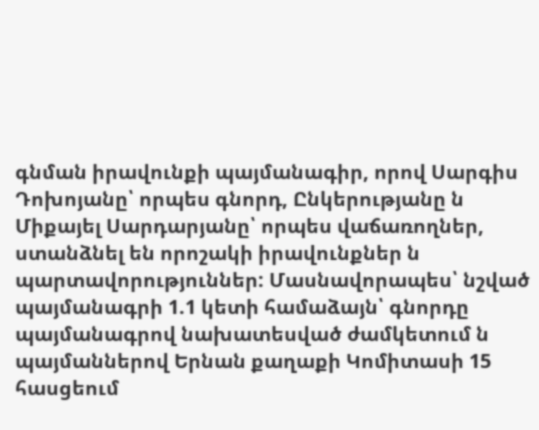գնման իրավունքի պայմանագիր, որով Սարգիս Դոխոյանը՝ որպես գնորդ, Ընկերությանը ն Միքայել Սարդարյանը՝ որպես վաճառողներ, ստանձնել են որոշակի իրավունքներ ն պարտավորություններ: Մասնավորապես՝ նշված պայմանագրի 1.1 կետի համաձայն՝ գնորդը պայմանագրով նախատեսված ժամկետում ն պայմաններով Երնան քաղաքի Կոմիտասի 15 հասցեում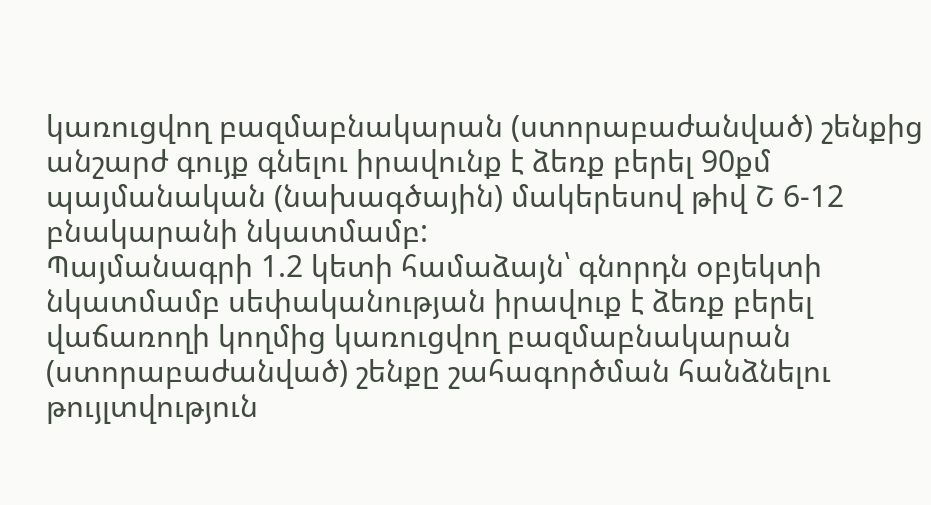կառուցվող բազմաբնակարան (ստորաբաժանված) շենքից անշարժ գույք գնելու իրավունք է ձեռք բերել 90քմ պայմանական (նախագծային) մակերեսով թիվ Շ 6-12 բնակարանի նկատմամբ:
Պայմանագրի 1.2 կետի համաձայն՝ գնորդն օբյեկտի նկատմամբ սեփականության իրավուք է ձեռք բերել վաճառողի կողմից կառուցվող բազմաբնակարան (ստորաբաժանված) շենքը շահագործման հանձնելու թույլտվություն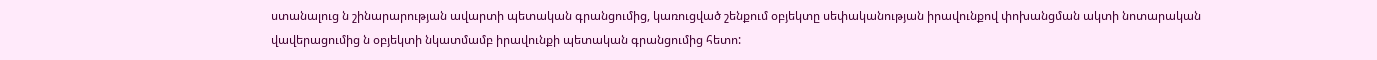ստանալուց ն շինարարության ավարտի պետական գրանցումից, կառուցված շենքում օբյեկտը սեփականության իրավունքով փոխանցման ակտի նոտարական վավերացումից ն օբյեկտի նկատմամբ իրավունքի պետական գրանցումից հետո: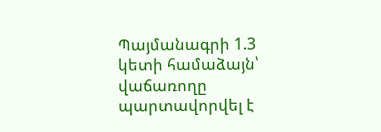Պայմանագրի 1.3 կետի համաձայն՝ վաճառողը պարտավորվել է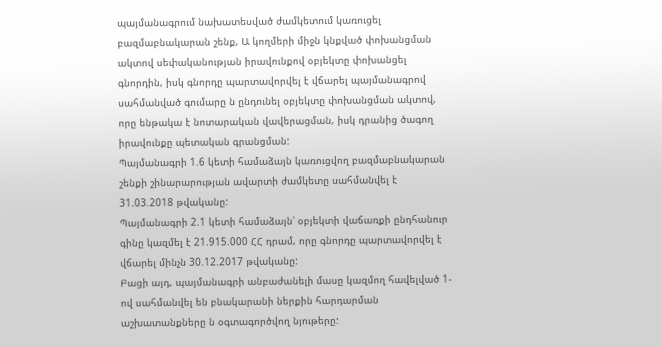պայմանագրում նախատեսված ժամկետում կառուցել բազմաբնակարան շենք, Ա կողմերի միջն կնքված փոխանցման ակտով սեփականության իրավունքով օբյեկտը փոխանցել գնորդին, իսկ գնորդը պարտավորվել է վճարել պայմանագրով սահմանված գումարը ն ընդունել օբյեկտը փոխանցման ակտով, որը ենթակա է նոտարական վավերացման, իսկ դրանից ծագող իրավունքը պետական գրանցման:
Պայմանագրի 1.6 կետի համաձայն կառուցվող բազմաբնակարան շենքի շինարարության ավարտի ժամկետը սահմանվել է 31.03.2018 թվականը:
Պայմանագրի 2.1 կետի համաձայն՝ օբյեկտի վաճառքի ընդհանուր գինը կազմել է 21.915.000 ՀՀ դրամ, որը գնորդը պարտավորվել է վճարել մինչն 30.12.2017 թվականը:
Բացի այդ, պայմանագրի անբաժանելի մասը կազմող հավելված 1-ով սահմանվել են բնակարանի ներքին հարդարման աշխատանքները ն օգտագործվող նյութերը: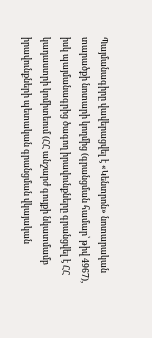Պայմանագիրը վավերացվել է «Կենտրոն» նոտարական տարածքի նոտարի կողմից (գրանցման համար՝ թիվ 4967), իսկ պայմանագրից ծագող իրավունքները գրանցվել է ՀՀ կադաստրի կոմիտեում (ՀՀ անշարժ գույքի նկատմամբ իրավունքների պետական գրանցման վկայական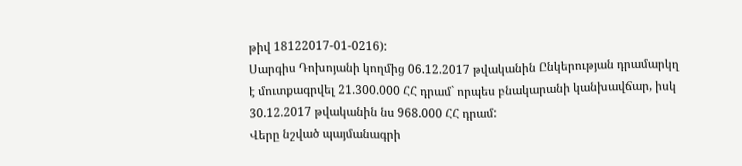թիվ 18122017-01-0216):
Սարգիս Դոխոյանի կողմից 06.12.2017 թվականին Ընկերության դրամարկղ է մուտքագրվել 21.300.000 ՀՀ դրամ` որպես բնակարանի կանխավճար, իսկ 30.12.2017 թվականին նս 968.000 ՀՀ դրամ:
Վերը նշված պայմանագրի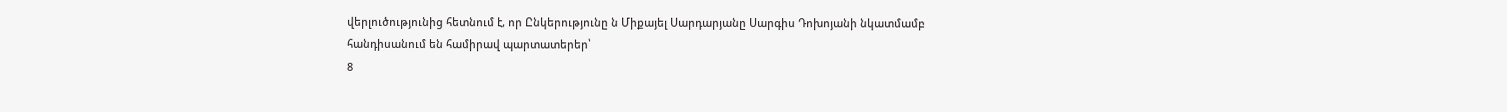վերլուծությունից հետնում է, որ Ընկերությունը ն Միքայել Սարդարյանը Սարգիս Դոխոյանի նկատմամբ հանդիսանում են համիրավ պարտատերեր՝
8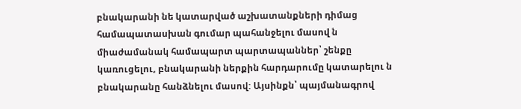բնակարանի նե կատարված աշխատանքների դիմաց համապատասխան գումար պահանջելու մասով ն միաժամանակ համապարտ պարտապաններ՝ շենքը կառուցելու, բնակարանի ներքին հարդարումը կատարելու ն բնակարանը հանձնելու մասով: Այսինքն՝ պայմանագրով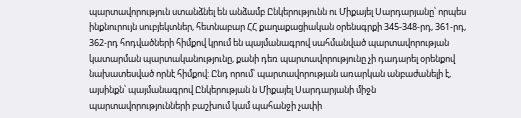պարտավորություն ստանձնել են անձամբ Ընկերությունն ու Միքայել Սարդարյանը՝ որպես ինքնուրույն սուբյեկտներ, հետնաբար ՀՀ քաղաքացիական օրենսգրքի 345-348-րդ, 361-րդ, 362-րդ հոդվածների հիմքով կրում են պայմանագրով սահմանված պարտավորության կատարման պարտականությունը, քանի դեռ պարտավորությունը չի դադարել օրենքով նախատեսված որնէ հիմքով: Ընդ որում՝ պարտավորության առարկան անբաժանելի է, այսինքն՝ պայմանագրով Ընկերության ն Միքայել Սարդարյանի միջն պարտավորությունների բաշխում կամ պահանջի չափի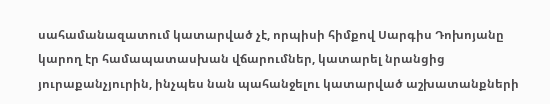սահամանազատում կատարված չէ, որպիսի հիմքով Սարգիս Դոխոյանը կարող էր համապատասխան վճարումներ, կատարել նրանցից յուրաքանչյուրին, ինչպես նան պահանջելու կատարված աշխատանքների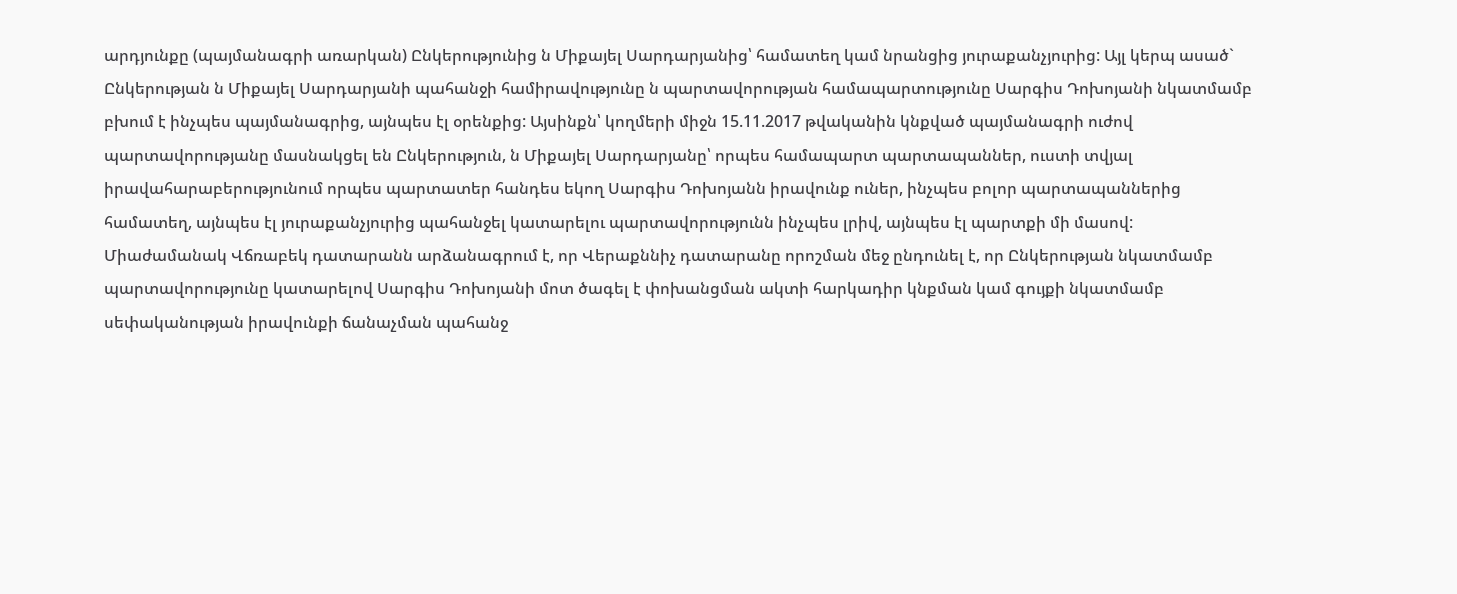արդյունքը (պայմանագրի առարկան) Ընկերությունից ն Միքայել Սարդարյանից՝ համատեղ կամ նրանցից յուրաքանչյուրից: Այլ կերպ ասած` Ընկերության ն Միքայել Սարդարյանի պահանջի համիրավությունը ն պարտավորության համապարտությունը Սարգիս Դոխոյանի նկատմամբ բխում է ինչպես պայմանագրից, այնպես էլ օրենքից: Այսինքն՝ կողմերի միջն 15.11.2017 թվականին կնքված պայմանագրի ուժով պարտավորությանը մասնակցել են Ընկերություն, ն Միքայել Սարդարյանը՝ որպես համապարտ պարտապաններ, ուստի տվյալ
իրավահարաբերությունում որպես պարտատեր հանդես եկող Սարգիս Դոխոյանն իրավունք ուներ, ինչպես բոլոր պարտապաններից համատեղ, այնպես էլ յուրաքանչյուրից պահանջել կատարելու պարտավորությունն ինչպես լրիվ, այնպես էլ պարտքի մի մասով:
Միաժամանակ Վճռաբեկ դատարանն արձանագրում է, որ Վերաքննիչ դատարանը որոշման մեջ ընդունել է, որ Ընկերության նկատմամբ պարտավորությունը կատարելով Սարգիս Դոխոյանի մոտ ծագել է փոխանցման ակտի հարկադիր կնքման կամ գույքի նկատմամբ սեփականության իրավունքի ճանաչման պահանջ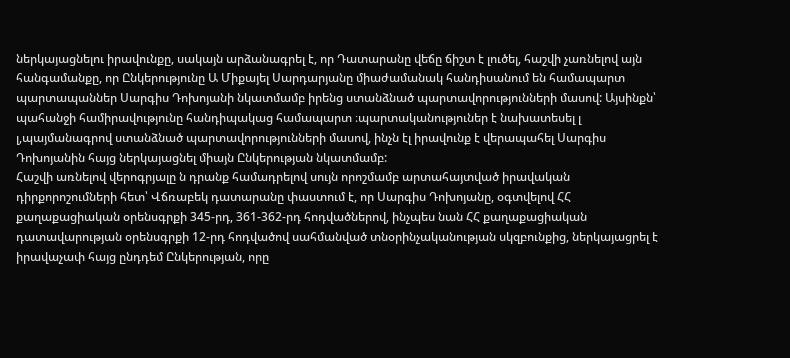ներկայացնելու իրավունքը, սակայն արձանագրել է, որ Դատարանը վեճը ճիշտ է լուծել, հաշվի չառնելով այն հանգամանքը, որ Ընկերությունը Ա Միքայել Սարդարյանը միաժամանակ հանդիսանում են համապարտ պարտապաններ Սարգիս Դոխոյանի նկատմամբ իրենց ստանձնած պարտավորությունների մասով: Այսինքն՝ պահանջի համիրավությունը հանդիպակաց համապարտ ։պարտականություներ է նախատեսել լ լ,պայմանագրով ստանձնած պարտավորությունների մասով, ինչն էլ իրավունք է վերապահել Սարգիս Դոխոյանին հայց ներկայացնել միայն Ընկերության նկատմամբ:
Հաշվի առնելով վերոգրյալը ն դրանք համադրելով սույն որոշմամբ արտահայտված իրավական դիրքորոշումների հետ՝ Վճռաբեկ դատարանը փաստում է, որ Սարգիս Դոխոյանը, օգտվելով ՀՀ քաղաքացիական օրենսգրքի 345-րդ, 361-362-րդ հոդվածներով, ինչպես նան ՀՀ քաղաքացիական դատավարության օրենսգրքի 12-րդ հոդվածով սահմանված տնօրինչականության սկզբունքից, ներկայացրել է իրավաչափ հայց ընդդեմ Ընկերության, որը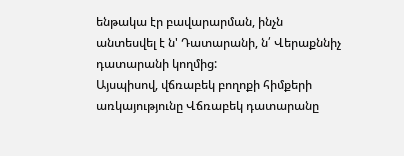ենթակա էր բավարարման, ինչն անտեսվել է ն' Դատարանի, ն՛ Վերաքննիչ դատարանի կողմից:
Այսպիսով, վճռաբեկ բողոքի հիմքերի առկայությունը Վճռաբեկ դատարանը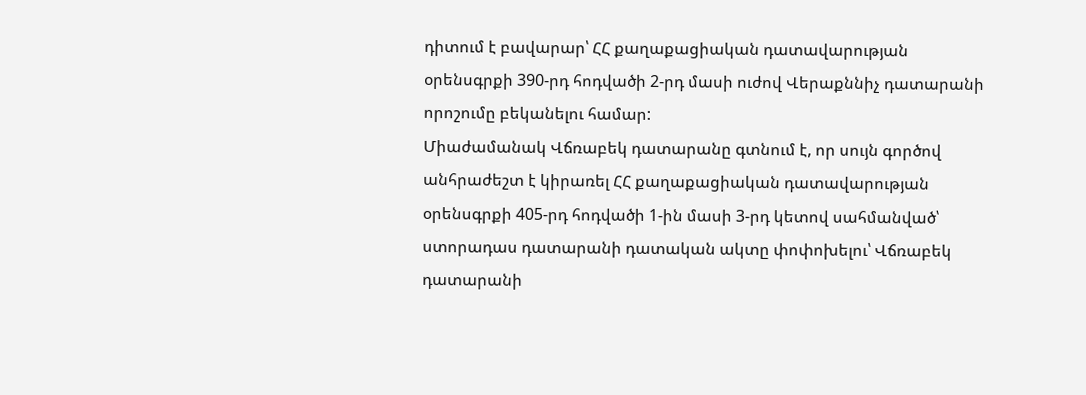դիտում է բավարար՝ ՀՀ քաղաքացիական դատավարության օրենսգրքի 390-րդ հոդվածի 2-րդ մասի ուժով Վերաքննիչ դատարանի որոշումը բեկանելու համար:
Միաժամանակ Վճռաբեկ դատարանը գտնում է, որ սույն գործով անհրաժեշտ է կիրառել ՀՀ քաղաքացիական դատավարության օրենսգրքի 405-րդ հոդվածի 1-ին մասի 3-րդ կետով սահմանված՝ ստորադաս դատարանի դատական ակտը փոփոխելու՝ Վճռաբեկ դատարանի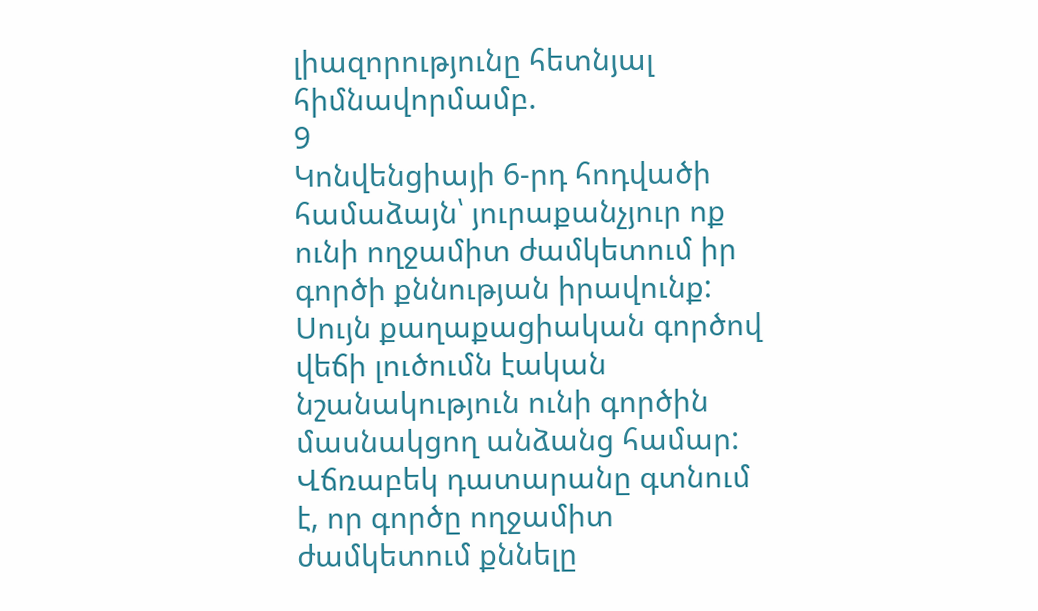լիազորությունը հետնյալ հիմնավորմամբ.
9
Կոնվենցիայի 6-րդ հոդվածի համաձայն՝ յուրաքանչյուր ոք ունի ողջամիտ ժամկետում իր գործի քննության իրավունք: Սույն քաղաքացիական գործով վեճի լուծումն էական նշանակություն ունի գործին մասնակցող անձանց համար: Վճռաբեկ դատարանը գտնում է, որ գործը ողջամիտ ժամկետում քննելը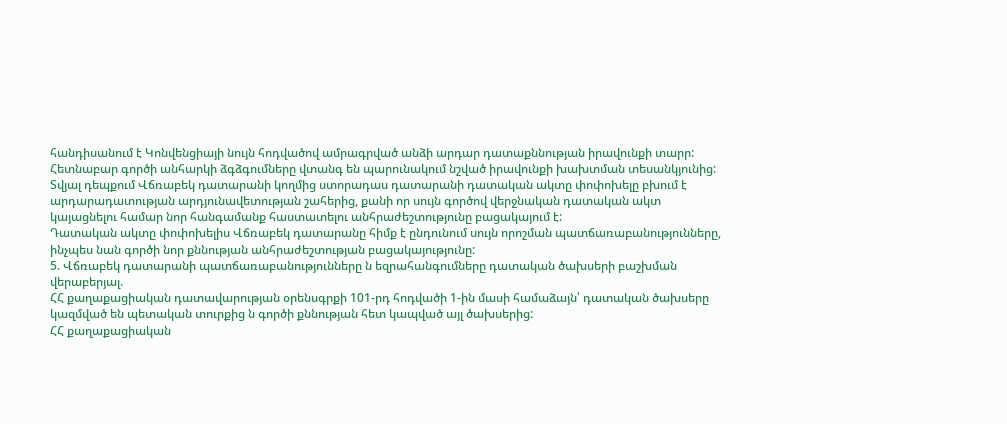հանդիսանում է Կոնվենցիայի նույն հոդվածով ամրագրված անձի արդար դատաքննության իրավունքի տարր: Հետնաբար գործի անհարկի ձգձգումները վտանգ են պարունակում նշված իրավունքի խախտման տեսանկյունից: Տվյալ դեպքում Վճռաբեկ դատարանի կողմից ստորադաս դատարանի դատական ակտը փոփոխելը բխում է արդարադատության արդյունավետության շահերից, քանի որ սույն գործով վերջնական դատական ակտ կայացնելու համար նոր հանգամանք հաստատելու անհրաժեշտությունը բացակայում է:
Դատական ակտը փոփոխելիս Վճռաբեկ դատարանը հիմք է ընդունում սույն որոշման պատճառաբանությունները, ինչպես նան գործի նոր քննության անհրաժեշտության բացակայությունը:
5. Վճռաբեկ դատարանի պատճառաբանությունները ն եզրահանգումները դատական ծախսերի բաշխման վերաբերյալ.
ՀՀ քաղաքացիական դատավարության օրենսգրքի 101-րդ հոդվածի 1-ին մասի համաձայն՝ դատական ծախսերը կազմված են պետական տուրքից ն գործի քննության հետ կապված այլ ծախսերից:
ՀՀ քաղաքացիական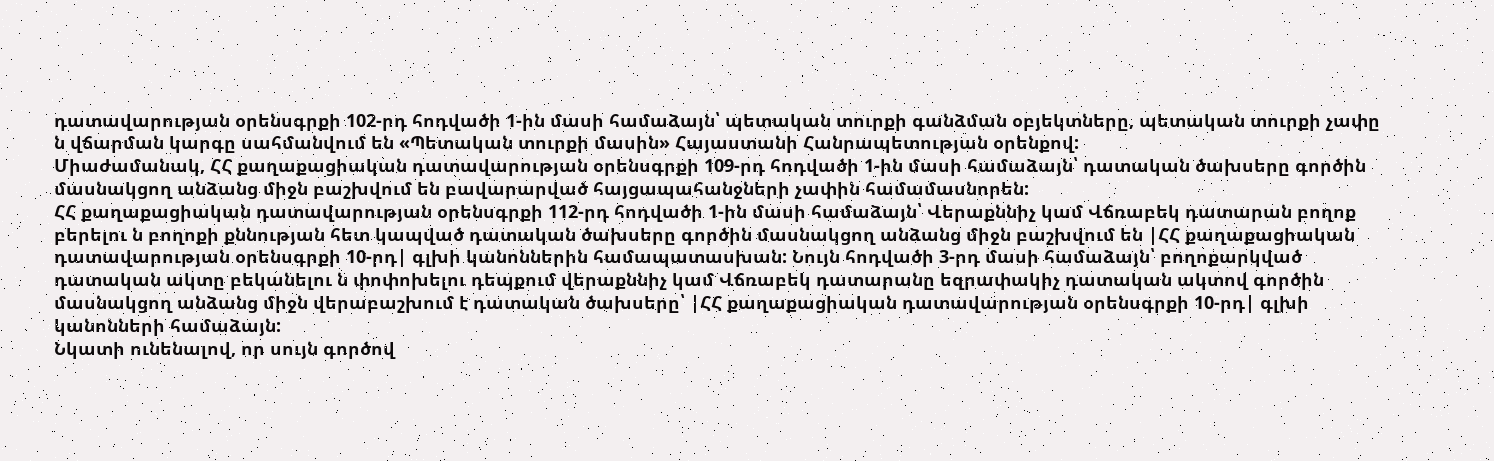դատավարության օրենսգրքի 102-րդ հոդվածի 1-ին մասի համաձայն՝ պետական տուրքի գանձման օբյեկտները, պետական տուրքի չափը ն վճարման կարգը սահմանվում են «Պետական տուրքի մասին» Հայաստանի Հանրապետության օրենքով:
Միաժամանակ, ՀՀ քաղաքացիական դատավարության օրենսգրքի 109-րդ հոդվածի 1-ին մասի համաձայն՝ դատական ծախսերը գործին մասնակցող անձանց միջն բաշխվում են բավարարված հայցապահանջների չափին համամասնորեն:
ՀՀ քաղաքացիական դատավարության օրենսգրքի 112-րդ հոդվածի 1-ին մասի համաձայն՝ Վերաքննիչ կամ Վճռաբեկ դատարան բողոք բերելու ն բողոքի քննության հետ կապված դատական ծախսերը գործին մասնակցող անձանց միջն բաշխվում են |ՀՀ քաղաքացիական դատավարության օրենսգրքի 10-րդ| գլխի կանոններին համապատասխան: Նույն հոդվածի 3-րդ մասի համաձայն՝ բողոքարկված դատական ակտը բեկանելու ն փոփոխելու դեպքում վերաքննիչ կամ Վճռաբեկ դատարանը եզրափակիչ դատական ակտով գործին մասնակցող անձանց միջն վերաբաշխում է դատական ծախսերը՝ |ՀՀ քաղաքացիական դատավարության օրենսգրքի 10-րդ| գլխի կանոնների համաձայն:
Նկատի ունենալով, որ սույն գործով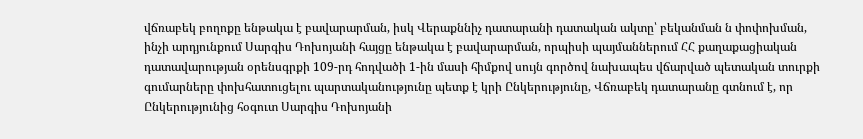վճռաբեկ բողոքը ենթակա է բավարարման, իսկ Վերաքննիչ դատարանի դատական ակտը՝ բեկանման ն փոփոխման, ինչի արդյունքում Սարգիս Դոխոյանի հայցը ենթակա է բավարարման, որպիսի պայմաններում ՀՀ քաղաքացիական դատավարության օրենսգրքի 109-րդ հոդվածի 1-ին մասի հիմքով սույն գործով նախապես վճարված պետական տուրքի գումարները փոխհատուցելու պարտականությունը պետք է կրի Ընկերությունը, Վճռաբեկ դատարանը գտնում է, որ Ընկերությունից հօգուտ Սարգիս Դոխոյանի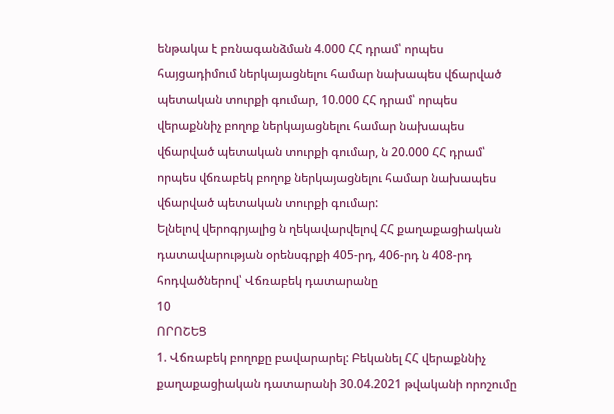ենթակա է բռնագանձման 4.000 ՀՀ դրամ՝ որպես հայցադիմում ներկայացնելու համար նախապես վճարված պետական տուրքի գումար, 10.000 ՀՀ դրամ՝ որպես վերաքննիչ բողոք ներկայացնելու համար նախապես վճարված պետական տուրքի գումար, ն 20.000 ՀՀ դրամ՝ որպես վճռաբեկ բողոք ներկայացնելու համար նախապես վճարված պետական տուրքի գումար:
Ելնելով վերոգրյալից ն ղեկավարվելով ՀՀ քաղաքացիական դատավարության օրենսգրքի 405-րդ, 406-րդ ն 408-րդ հոդվածներով՝ Վճռաբեկ դատարանը
10
ՈՐՈՇԵՑ
1. Վճռաբեկ բողոքը բավարարել: Բեկանել ՀՀ վերաքննիչ քաղաքացիական դատարանի 30.04.2021 թվականի որոշումը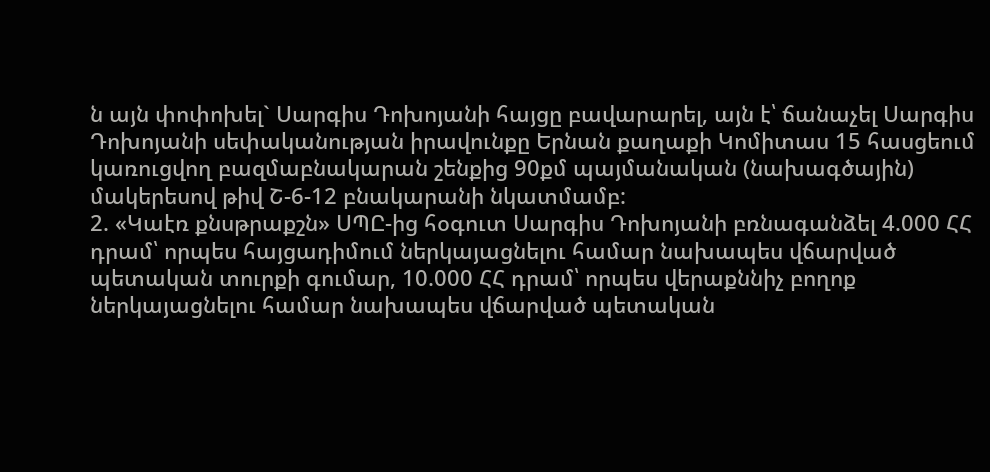ն այն փոփոխել` Սարգիս Դոխոյանի հայցը բավարարել, այն է՝ ճանաչել Սարգիս Դոխոյանի սեփականության իրավունքը Երնան քաղաքի Կոմիտաս 15 հասցեում կառուցվող բազմաբնակարան շենքից 90քմ պայմանական (նախագծային) մակերեսով թիվ Շ-6-12 բնակարանի նկատմամբ:
2. «Կաէռ քնսթրաքշն» ՍՊԸ-ից հօգուտ Սարգիս Դոխոյանի բռնագանձել 4.000 ՀՀ դրամ՝ որպես հայցադիմում ներկայացնելու համար նախապես վճարված պետական տուրքի գումար, 10.000 ՀՀ դրամ՝ որպես վերաքննիչ բողոք ներկայացնելու համար նախապես վճարված պետական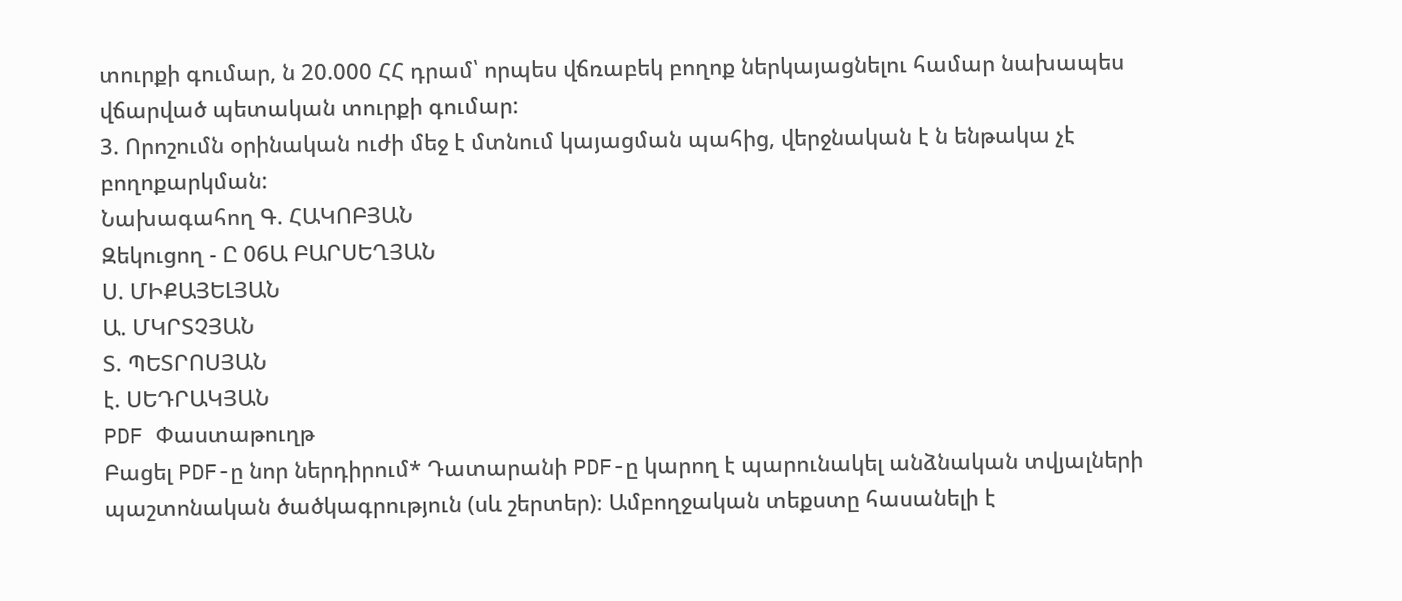տուրքի գումար, ն 20.000 ՀՀ դրամ՝ որպես վճռաբեկ բողոք ներկայացնելու համար նախապես վճարված պետական տուրքի գումար:
3. Որոշումն օրինական ուժի մեջ է մտնում կայացման պահից, վերջնական է ն ենթակա չէ բողոքարկման:
Նախագահող Գ. ՀԱԿՈԲՅԱՆ
Զեկուցող - Ը 06Ա ԲԱՐՍԵՂՅԱՆ
Ս. ՄԻՔԱՅԵԼՅԱՆ
Ա. ՄԿՐՏՉՅԱՆ
Տ. ՊԵՏՐՈՍՅԱՆ
է. ՍԵԴՐԱԿՅԱՆ
PDF Փաստաթուղթ
Բացել PDF-ը նոր ներդիրում* Դատարանի PDF-ը կարող է պարունակել անձնական տվյալների պաշտոնական ծածկագրություն (սև շերտեր)։ Ամբողջական տեքստը հասանելի է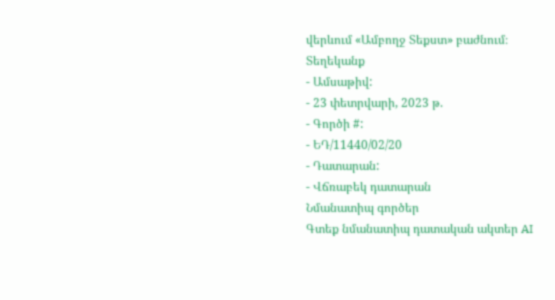վերևում «Ամբողջ Տեքստ» բաժնում։
Տեղեկանք
- Ամսաթիվ:
- 23 փետրվարի, 2023 թ.
- Գործի #:
- ԵԴ/11440/02/20
- Դատարան:
- Վճռաբեկ դատարան
Նմանատիպ գործեր
Գտեք նմանատիպ դատական ակտեր AI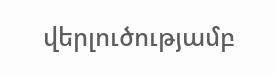վերլուծությամբ